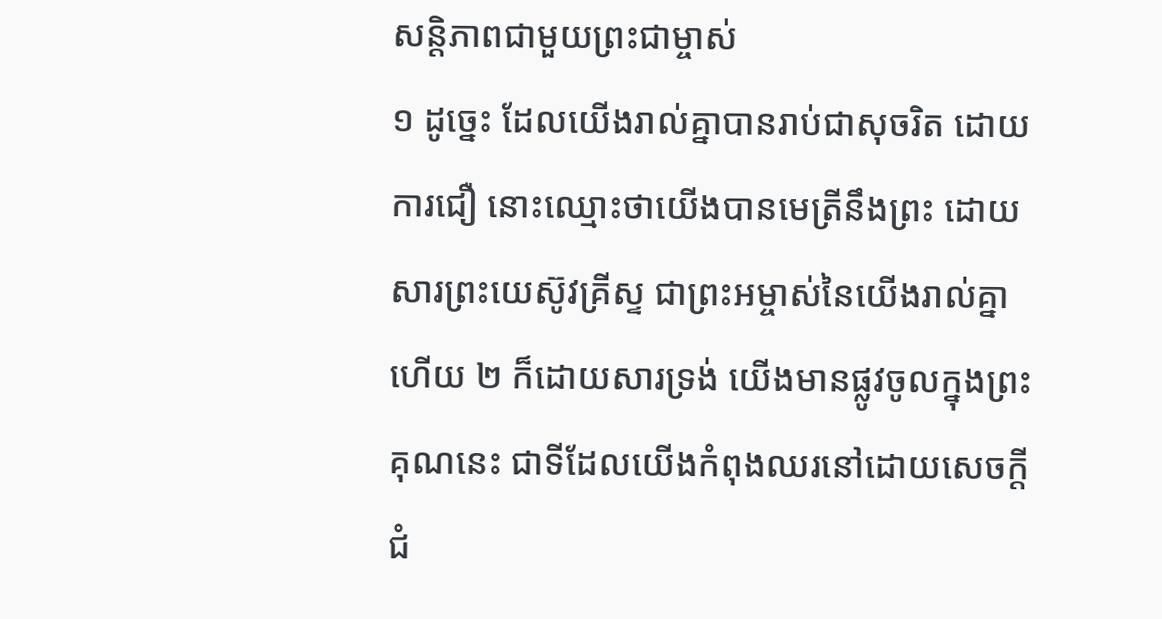សន្តិភាពជាមួយព្រះជាម្ចាស់
១ ដូច្នេះ ដែលយើងរាល់គ្នាបានរាប់ជាសុចរិត ដោយការជឿ នោះឈ្មោះថាយើងបានមេត្រីនឹងព្រះ ដោយសារព្រះយេស៊ូវគ្រីស្ទ ជាព្រះអម្ចាស់នៃយើងរាល់គ្នាហើយ ២ ក៏ដោយសារទ្រង់ យើងមានផ្លូវចូលក្នុងព្រះគុណនេះ ជាទីដែលយើងកំពុងឈរនៅដោយសេចក្តីជំ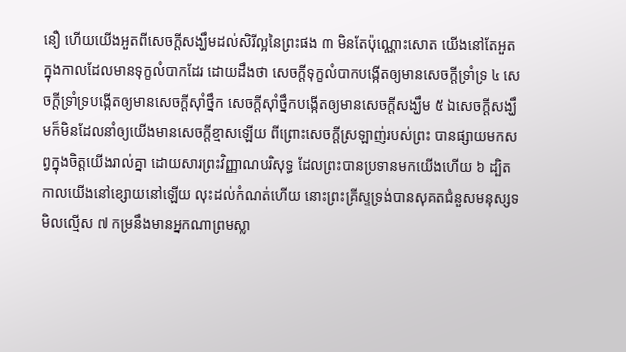នឿ ហើយយើងអួតពីសេចក្តីសង្ឃឹមដល់សិរីល្អនៃព្រះផង ៣ មិនតែប៉ុណ្ណោះសោត យើងនៅតែអួតក្នុងកាលដែលមានទុក្ខលំបាកដែរ ដោយដឹងថា សេចក្តីទុក្ខលំបាកបង្កើតឲ្យមានសេចក្តីទ្រាំទ្រ ៤ សេចក្តីទ្រាំទ្របង្កើតឲ្យមានសេចក្តីស៊ាំថ្នឹក សេចក្តីស៊ាំថ្នឹកបង្កើតឲ្យមានសេចក្តីសង្ឃឹម ៥ ឯសេចក្តីសង្ឃឹមក៏មិនដែលនាំឲ្យយើងមានសេចក្តីខ្មាសឡើយ ពីព្រោះសេចក្តីស្រឡាញ់របស់ព្រះ បានផ្សាយមកសព្វក្នុងចិត្តយើងរាល់គ្នា ដោយសារព្រះវិញ្ញាណបរិសុទ្ធ ដែលព្រះបានប្រទានមកយើងហើយ ៦ ដ្បិតកាលយើងនៅខ្សោយនៅឡើយ លុះដល់កំណត់ហើយ នោះព្រះគ្រីស្ទទ្រង់បានសុគតជំនួសមនុស្សទមិលល្មើស ៧ កម្រនឹងមានអ្នកណាព្រមស្លា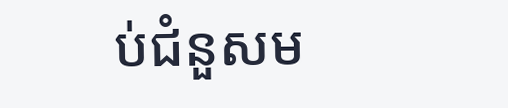ប់ជំនួសម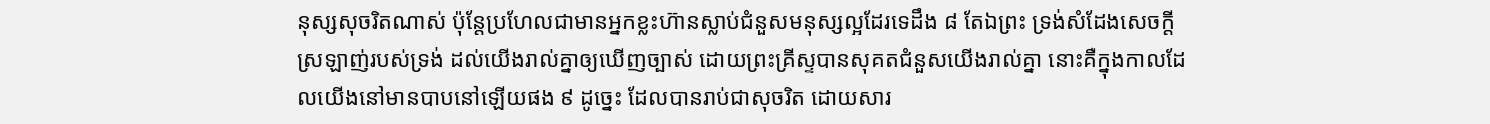នុស្សសុចរិតណាស់ ប៉ុន្តែប្រហែលជាមានអ្នកខ្លះហ៊ានស្លាប់ជំនួសមនុស្សល្អដែរទេដឹង ៨ តែឯព្រះ ទ្រង់សំដែងសេចក្តីស្រឡាញ់របស់ទ្រង់ ដល់យើងរាល់គ្នាឲ្យឃើញច្បាស់ ដោយព្រះគ្រីស្ទបានសុគតជំនួសយើងរាល់គ្នា នោះគឺក្នុងកាលដែលយើងនៅមានបាបនៅឡើយផង ៩ ដូច្នេះ ដែលបានរាប់ជាសុចរិត ដោយសារ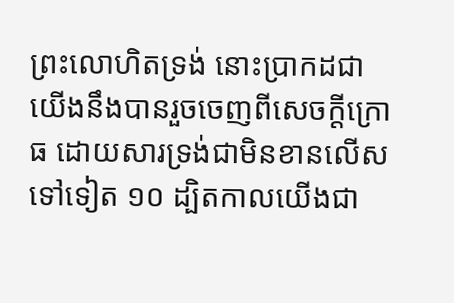ព្រះលោហិតទ្រង់ នោះប្រាកដជាយើងនឹងបានរួចចេញពីសេចក្តីក្រោធ ដោយសារទ្រង់ជាមិនខានលើសទៅទៀត ១០ ដ្បិតកាលយើងជា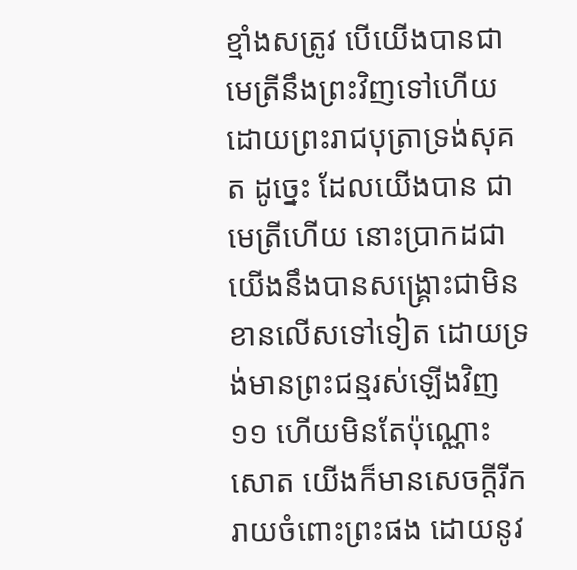ខ្មាំងសត្រូវ បើយើងបានជាមេត្រីនឹងព្រះវិញទៅហើយ ដោយព្រះរាជបុត្រាទ្រង់សុគត ដូចេ្នះ ដែលយើងបាន ជាមេត្រីហើយ នោះប្រាកដជាយើងនឹងបានសង្គ្រោះជាមិនខានលើសទៅទៀត ដោយទ្រង់មានព្រះជន្មរស់ឡើងវិញ ១១ ហើយមិនតែប៉ុណ្ណោះសោត យើងក៏មានសេចក្តីរីករាយចំពោះព្រះផង ដោយនូវ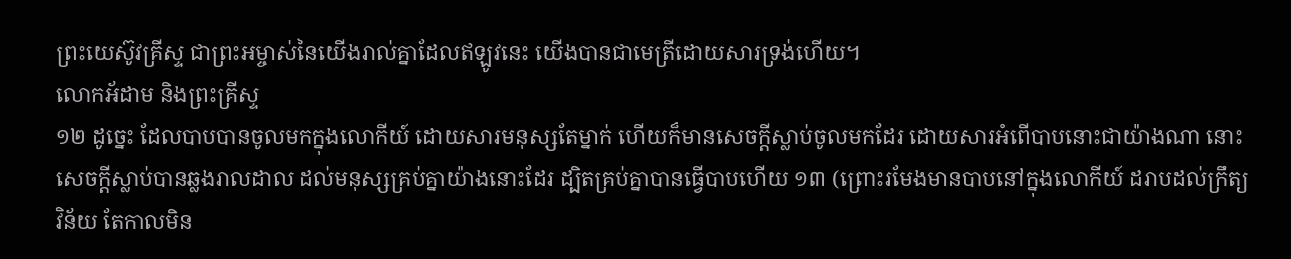ព្រះយេស៊ូវគ្រីស្ទ ជាព្រះអម្ចាស់នៃយើងរាល់គ្នាដែលឥឡូវនេះ យើងបានជាមេត្រីដោយសារទ្រង់ហើយ។
លោកអ័ដាម និងព្រះគ្រីស្ទ
១២ ដូច្នេះ ដែលបាបបានចូលមកក្នុងលោកីយ៍ ដោយសារមនុស្សតែម្នាក់ ហើយក៏មានសេចក្តីស្លាប់ចូលមកដែរ ដោយសារអំពើបាបនោះជាយ៉ាងណា នោះសេចក្តីស្លាប់បានឆ្លងរាលដាល ដល់មនុស្សគ្រប់គ្នាយ៉ាងនោះដែរ ដ្បិតគ្រប់គ្នាបានធ្វើបាបហើយ ១៣ (ព្រោះរមែងមានបាបនៅក្នុងលោកីយ៍ ដរាបដល់ក្រឹត្យវិន័យ តែកាលមិន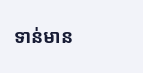ទាន់មាន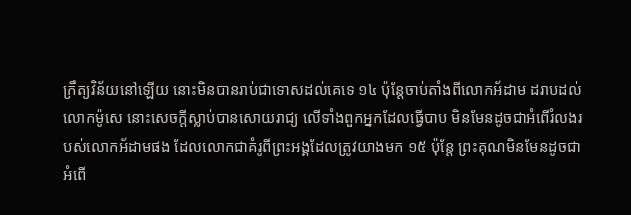ក្រឹត្យវិន័យនៅឡើយ នោះមិនបានរាប់ជាទោសដល់គេទេ ១៤ ប៉ុន្តែចាប់តាំងពីលោកអ័ដាម ដរាបដល់លោកម៉ូសេ នោះសេចក្តីស្លាប់បានសោយរាជ្យ លើទាំងពួកអ្នកដែលធ្វើបាប មិនមែនដូចជាអំពើរំលងរបស់លោកអ័ដាមផង ដែលលោកជាគំរូពីព្រះអង្គដែលត្រូវយាងមក ១៥ ប៉ុន្តែ ព្រះគុណមិនមែនដូចជាអំពើ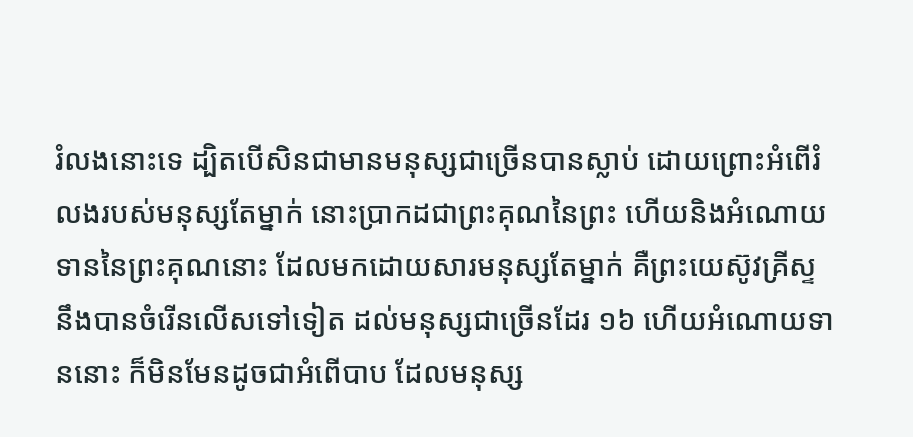រំលងនោះទេ ដ្បិតបើសិនជាមានមនុស្សជាច្រើនបានស្លាប់ ដោយព្រោះអំពើរំលងរបស់មនុស្សតែម្នាក់ នោះប្រាកដជាព្រះគុណនៃព្រះ ហើយនិងអំណោយទាននៃព្រះគុណនោះ ដែលមកដោយសារមនុស្សតែម្នាក់ គឺព្រះយេស៊ូវគ្រីស្ទ នឹងបានចំរើនលើសទៅទៀត ដល់មនុស្សជាច្រើនដែរ ១៦ ហើយអំណោយទាននោះ ក៏មិនមែនដូចជាអំពើបាប ដែលមនុស្ស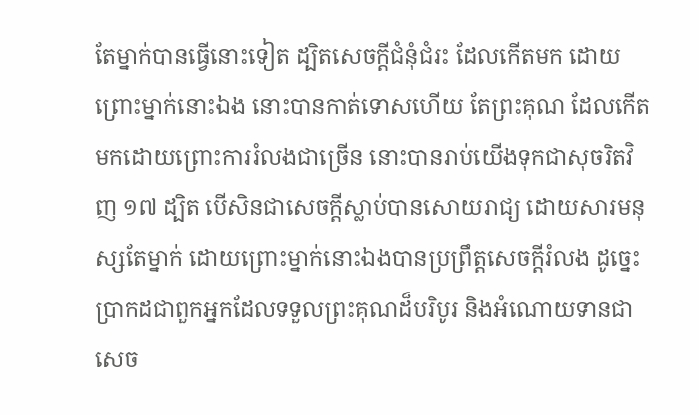តែម្នាក់បានធ្វើនោះទៀត ដ្បិតសេចក្តីជំនុំជំរះ ដែលកើតមក ដោយព្រោះម្នាក់នោះឯង នោះបានកាត់ទោសហើយ តែព្រះគុណ ដែលកើតមកដោយព្រោះការរំលងជាច្រើន នោះបានរាប់យើងទុកជាសុចរិតវិញ ១៧ ដ្បិត បើសិនជាសេចក្តីស្លាប់បានសោយរាជ្យ ដោយសារមនុស្សតែម្នាក់ ដោយព្រោះម្នាក់នោះឯងបានប្រព្រឹត្តសេចក្តីរំលង ដូច្នេះ ប្រាកដជាពួកអ្នកដែលទទួលព្រះគុណដ៏បរិបូរ និងអំណោយទានជាសេច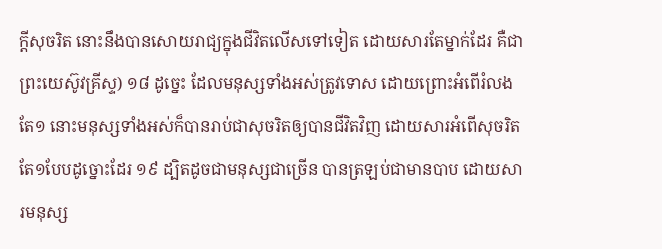ក្តីសុចរិត នោះនឹងបានសោយរាជ្យក្នុងជីវិតលើសទៅទៀត ដោយសារតែម្នាក់ដែរ គឺជាព្រះយេស៊ូវគ្រីស្ទ) ១៨ ដូច្នេះ ដែលមនុស្សទាំងអស់ត្រូវទោស ដោយព្រោះអំពើរំលងតែ១ នោះមនុស្សទាំងអស់ក៏បានរាប់ជាសុចរិតឲ្យបានជីវិតវិញ ដោយសារអំពើសុចរិតតែ១បែបដូច្នោះដែរ ១៩ ដ្បិតដូចជាមនុស្សជាច្រើន បានត្រឡប់ជាមានបាប ដោយសារមនុស្ស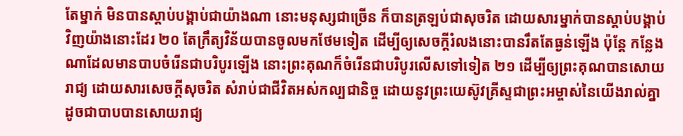តែម្នាក់ មិនបានស្តាប់បង្គាប់ជាយ៉ាងណា នោះមនុស្សជាច្រើន ក៏បានត្រឡប់ជាសុចរិត ដោយសារម្នាក់បានស្តាប់បង្គាប់វិញយ៉ាងនោះដែរ ២០ តែក្រឹត្យវិន័យបានចូលមកថែមទៀត ដើម្បីឲ្យសេចក្តីរំលងនោះបានរឹតតែធ្ងន់ឡើង ប៉ុន្តែ កន្លែងណាដែលមានបាបចំរើនជាបរិបូរឡើង នោះព្រះគុណក៏ចំរើនជាបរិបូរលើសទៅទៀត ២១ ដើម្បីឲ្យព្រះគុណបានសោយរាជ្យ ដោយសារសេចក្តីសុចរិត សំរាប់ជាជីវិតអស់កល្បជានិច្ច ដោយនូវព្រះយេស៊ូវគ្រីស្ទជាព្រះអម្ចាស់នៃយើងរាល់គ្នា ដូចជាបាបបានសោយរាជ្យ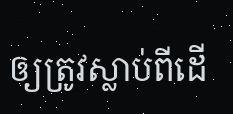ឲ្យត្រូវស្លាប់ពីដើ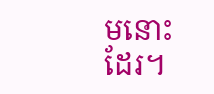មនោះដែរ។